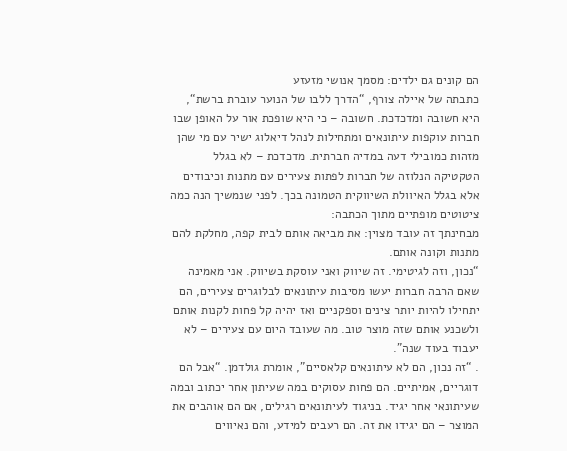הם קונים גם ילדים: מסמך אנושי מזעזע
כתבתה של איילה צורף, “הדרך ללבו של הנוער עוברת ברשת“, היא חשובה ומדכדכת. חשובה – כי היא שופכת אור על האופן שבו חברות עוקפות עיתונאים ומתחילות לנהל דיאלוג ישיר עם מי שהן מזהות כמובילי דעה במדיה חברתית. מדכדכת – לא בגלל הטקטיקה הנלוזה של חברות לפתות צעירים עם מתנות וכיבודים אלא בגלל האיוולת השיווקית הטמונה בכך. לפני שנמשיך הנה כמה ציטוטים מופתיים מתוך הכתבה:
מבחינתך זה עובד מצוין: את מביאה אותם לבית קפה, מחלקת להם מתנות וקונה אותם.
“נכון, וזה לגיטימי. זה שיווק ואני עוסקת בשיווק. אני מאמינה שאם הרבה חברות יעשו מסיבות עיתונאים לבלוגרים צעירים, הם יתחילו להיות יותר צינים וספקניים ואז יהיה קל פחות לקנות אותם ולשכנע אותם שזה מוצר טוב. מה שעובד היום עם צעירים – לא יעבוד בעוד שנה”.
. “זה נכון, הם לא עיתונאים קלאסיים”, אומרת גולדמן. “אבל הם דוגריים, אמיתיים. הם פחות עסוקים במה שעיתון אחר יכתוב ובמה שעיתונאי אחר יגיד. בניגוד לעיתונאים רגילים, אם הם אוהבים את המוצר – הם יגידו את זה. הם רעבים למידע, והם נאיווים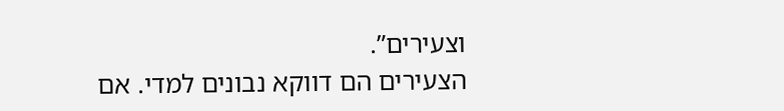וצעירים”.
הצעירים הם דווקא נבונים למדי. אם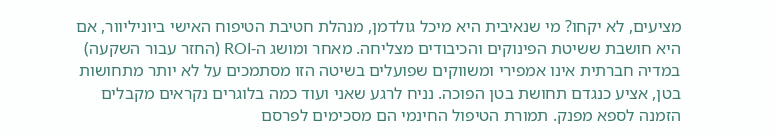מציעים, לא יקחו? מי שנאיבית היא מיכל גולדמן, מנהלת חטיבת הטיפוח האישי ביוניליוור, אם היא חושבת ששיטת הפינוקים והכיבודים מצליחה. מאחר ומושג ה-ROI (החזר עבור השקעה) במדיה חברתית אינו אמפירי ומשווקים שפועלים בשיטה הזו מסתמכים על לא יותר מתחושות בטן, אציע כנגדם תחושת בטן הפוכה. נניח לרגע שאני ועוד כמה בלוגרים נקראים מקבלים הזמנה לספא מפנק. תמורת הטיפול החינמי הם מסכימים לפרסם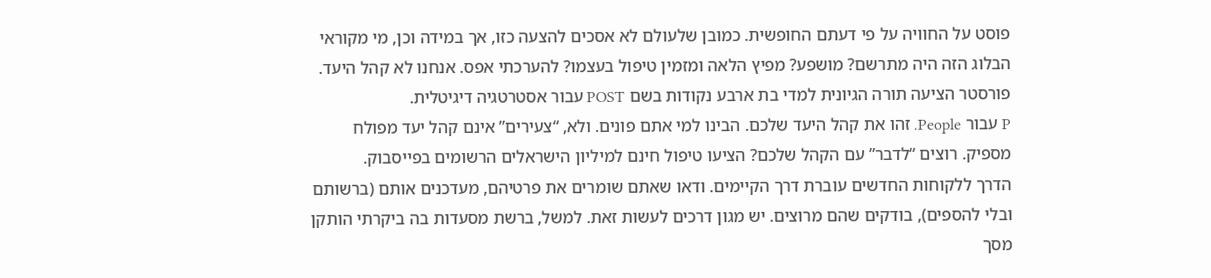פוסט על החוויה על פי דעתם החופשית. כמובן שלעולם לא אסכים להצעה כזו, אך במידה וכן, מי מקוראי הבלוג הזה היה מתרשם? מושפע? מפיץ הלאה ומזמין טיפול בעצמו? להערכתי אפס. אנחנו לא קהל היעד.
פורסטר הציעה תורה הגיונית למדי בת ארבע נקודות בשם POST עבור אסטרטגיה דיגיטלית.
P עבור People. זהו את קהל היעד שלכם. הבינו למי אתם פונים. ולא, “צעירים” אינם קהל יעד מפולח מספיק. רוצים “לדבר” עם הקהל שלכם? הציעו טיפול חינם למיליון הישראלים הרשומים בפייסבוק.
הדרך ללקוחות החדשים עוברת דרך הקיימים. ודאו שאתם שומרים את פרטיהם, מעדכנים אותם (ברשותם ובלי להספים), בודקים שהם מרוצים. יש מגון דרכים לעשות זאת. למשל, ברשת מסעדות בה ביקרתי הותקן מסך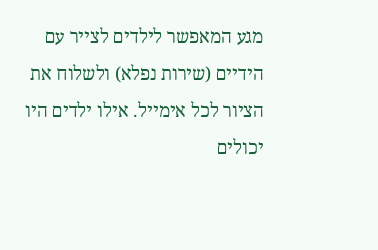מגע המאפשר לילדים לצייר עם הידיים (שירות נפלא) ולשלוח את הציור לכל אימייל. אילו ילדים היו יכולים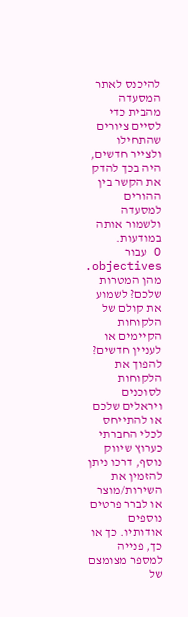להיכנס לאתר המסעדה מהבית כדי לסיים ציורים שהתחילו ולצייר חדשים, היה בכך להדק את הקשר בין ההורים למסעדה ולשמור אותה במודעות.
O עבור objectives. מהן המטרות שלכם? לשמוע את קולם של הלקוחות הקיימים או לעניין חדשים? להפוך את הלקוחות לסוכנים ויראלים שלכם או להתייחס לכלי החברתי כערוץ שיווק נוסף, דרכו ניתן להזמין את השירות/מוצר או לברר פרטים נוספים אודותיו. כך או כך, פנייה למספר מצומצם של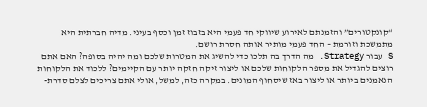“קונקטורים” והזמנתם לאירוע שיווקי חד פעמי היא בזבוז זמן וכסף בעיני. מדיה חברתית היא מתמשכת וזורמת – החד פעמי מותיר אותה חסרת רושם.
S עבור Strategy. מה הדרך בה תלכו כדי להשיג את המטרות שלכם ומה יהיה בסופה? האם אתם רוצים להגדיל את מספר הלקוחות שלכם או ליצור זיקה חזקה יותר עם הקיימים? ללכוד את הלקוחות הנאמנים ביותר או ליצור באז שיסחוף המונים. במקרה כזה, למשל, אולי אתם צריכים לצלם סדרת-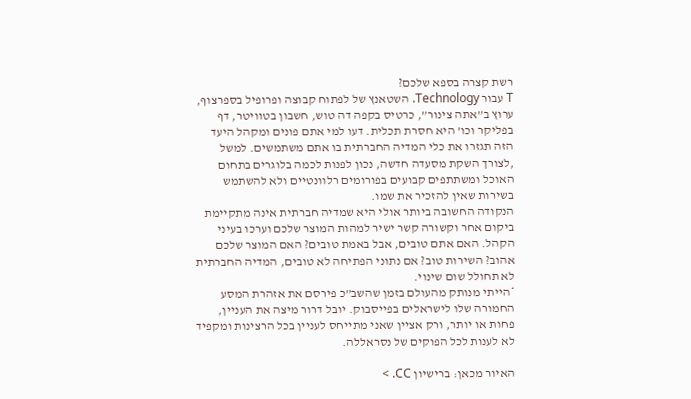רשת קצרה בספא שלכם?
T עבור Technology. השטאנץ של לפתוח קבוצה ופרופיל בספרצוף, ערוץ ב”אתה צינור”, כרטיס בקפה דה טוש, חשבון בטוויטר, דף בפליקר וכו’ היא חסרת תכלית. דעו למי אתם פונים ומקהל היעד הזה תגזרו את כלי המדיה החברתית בו אתם משתמשים. למשל ,לצורך השקת מסעדה חדשה, נכון לפנות לכמה בלוגרים בתחום האוכל ומשתתפים קבועים בפורומים רלוונטיים ולא להשתמש בשירות שאין להזכיר את שמו.
הנקודה החשובה ביותר אולי היא שמדיה חברתית אינה מתקיימת ביקום אחר וקשורה קשר ישיר למהות המוצר שלכם וערכו בעיני הקהל. האם אתם טובים, אבל באמת טובים? האם המוצר שלכם אהוב? השירות טוב? אם נתוני הפתיחה לא טובים, המדיה החברתית לא תחולל שום שינוי.
*הייתי מנותק מהעולם בזמן שהשב”כ פירסם את אזהרת המסע החמורה שלו לישראלים בפייסבוק. יובל דרור מיצה את העניין, פחות או יותר, ורק אציין שאני מתייחס לעניין בכל הרצינות ומקפיד לא לענות לכל הפוקים של נסראללה.

האיור מכאן: ברישיון CC. >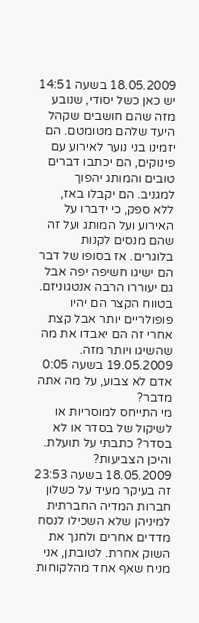18.05.2009 בשעה 14:51
יש כאן כשל יסודי, שנובע מזה שהם חושבים שקהל היעד שלהם מטומטם. הם יזמינו בני נוער לאירוע עם פינוקים, הם יכתבו דברים טובים והמותג יהפוך למגניב. הם יקבלו באז, ללא ספק, כי ידברו על האירוע ועל המותג ועל זה שהם מנסים לקנות בלוגרים. אז בסופו של דבר הם ישיגו חשיפה יפה אבל גם יעוררו הרבה אנטגוניזם. בטווח הקצר הם יהיו פופולריים יותר אבל קצת אחרי זה הם יאבדו את מה שהשיגו ויותר מזה.
19.05.2009 בשעה 0:05
אדם לא צבוע, על מה אתה מדבר?
מי התייחס למוסריות או לשיקול של בסדר או לא בסדר? כתבתי על תועלת.
והיכן הצביעות?
18.05.2009 בשעה 23:53
זה בעיקר מעיד על כשלון חברות המדיה החברתית למיניהן שלא השכילו לנסח מדדים אחרים ולחנך את השוק אחרת. לטובתן, אני מניח שאף אחד מהלקוחות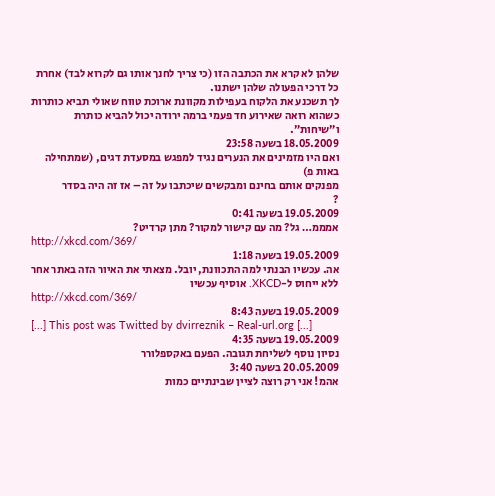שלהן לא קרא את הכתבה הזו (כי צריך לחנך אותו גם לקרוא לבד) אחרת כל דרכי הפעולה שלהן ישתנו.
לך תשכנע את הלקוח בעפילות מקוונת ארוכת טווח שאולי תביא כותרות כשהוא רואה שאירוע חד פעמי ברמה ירודה יכול להביא כותרת ו”שיחות”.
18.05.2009 בשעה 23:58
ואם היו מזמינים את הנערים נגיד למפגש במסעדת דגים, (שמתחילה באות פ)
מפנקים אותם בחינם ומבקשים שיכתבו על זה – אז זה היה בסדר
?
19.05.2009 בשעה 0:41
אמממ… גל? מה עם קישור למקור? מתן קרדיט?
http://xkcd.com/369/
19.05.2009 בשעה 1:18
אה. עכשיו הבנתי למה התכוונת, יובל. מצאתי את האיור הזה באתר אחר ללא ייחוס ל-XKCD. אוסיף עכשיו
http://xkcd.com/369/
19.05.2009 בשעה 8:43
[...] This post was Twitted by dvirreznik – Real-url.org [...]
19.05.2009 בשעה 4:35
נסיון נוסף לשליחת תגובה. הפעם באקספלורר
20.05.2009 בשעה 3:40
אהמ! אני רק רוצה לציין שבינתיים כמות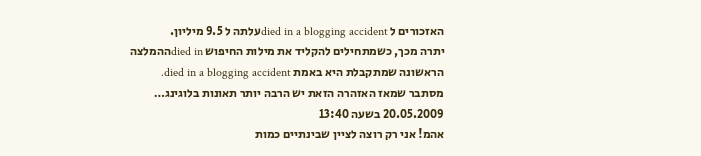האזכורים ל died in a blogging accidentעלתה ל 9.5 מיליון.
יתרה מכך, כשמתחילים להקליד את מילות החיפוש died inההמלצה הראשונה שמתקבלת היא באמת died in a blogging accident.
מסתבר שמאז האזהרה הזאת יש הרבה יותר תאונות בלוגינג…
20.05.2009 בשעה 13:40
אהמ! אני רק רוצה לציין שבינתיים כמות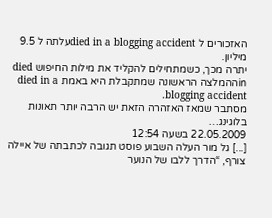האזכורים ל died in a blogging accidentעלתה ל 9.5 מיליון.
יתרה מכך, כשמתחילים להקליד את מילות החיפוש died inההמלצה הראשונה שמתקבלת היא באמת died in a blogging accident.
מסתבר שמאז האזהרה הזאת יש הרבה יותר תאונות בלוגינג…
22.05.2009 בשעה 12:54
[...] גל מור העלה השבוע פוסט תגובה לכתבתה של איילה צורף, “הדרך ללבו של הנוער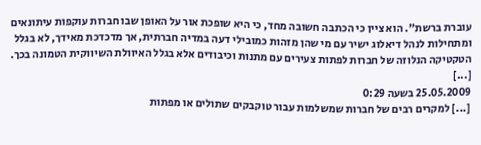עוברת ברשת”. הוא ציין כי הכתבה חשובה מחד, כי היא שופכת אור על האופן שבו חברות עוקפות עיתונאים ומתחילות לנהל דיאלוג ישיר עם מי שהן מזהות כמובילי דעה במדיה חברתית, אך מדכדכת מאידך, לא בגלל הטקטיקה הנלוזה של חברות לפתות צעירים עם מתנות וכיבודים אלא בגלל האיוולת השיווקית הטמונה בכך. [...]
25.05.2009 בשעה 0:29
[...] למקרים רבים של חברות שמשלמות עבור טוקבקים שתולים או מפתות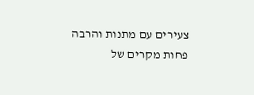צעירים עם מתנות והרבה פחות מקרים של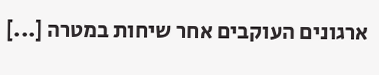ארגונים העוקבים אחר שיחות במטרה [...]